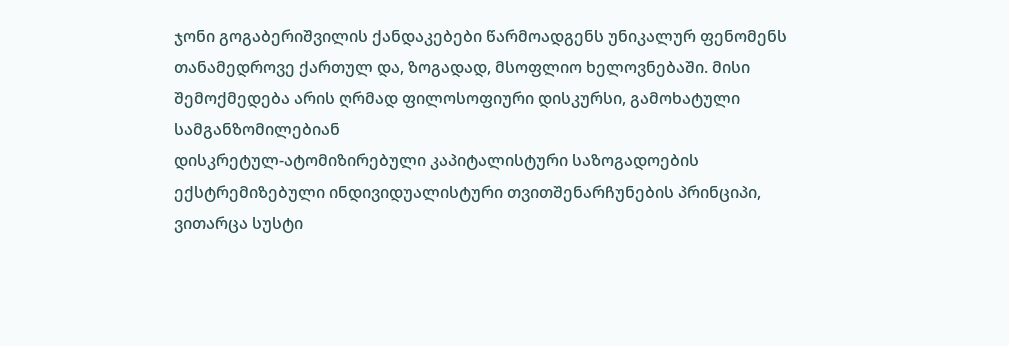ჯონი გოგაბერიშვილის ქანდაკებები წარმოადგენს უნიკალურ ფენომენს თანამედროვე ქართულ და, ზოგადად, მსოფლიო ხელოვნებაში. მისი შემოქმედება არის ღრმად ფილოსოფიური დისკურსი, გამოხატული სამგანზომილებიან
დისკრეტულ-ატომიზირებული კაპიტალისტური საზოგადოების ექსტრემიზებული ინდივიდუალისტური თვითშენარჩუნების პრინციპი, ვითარცა სუსტი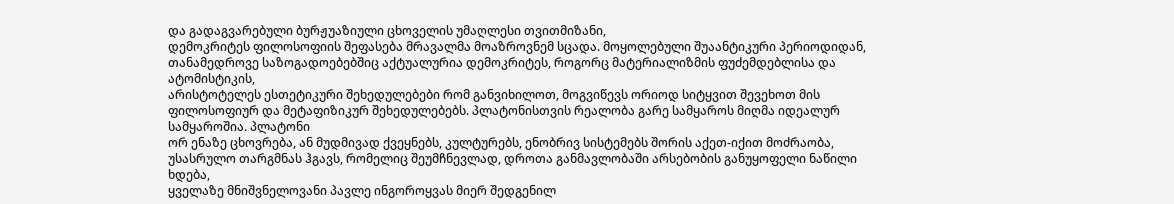და გადაგვარებული ბურჟუაზიული ცხოველის უმაღლესი თვითმიზანი,
დემოკრიტეს ფილოსოფიის შეფასება მრავალმა მოაზროვნემ სცადა. მოყოლებული შუაანტიკური პერიოდიდან, თანამედროვე საზოგადოებებშიც აქტუალურია დემოკრიტეს, როგორც მატერიალიზმის ფუძემდებლისა და ატომისტიკის,
არისტოტელეს ესთეტიკური შეხედულებები რომ განვიხილოთ, მოგვიწევს ორიოდ სიტყვით შევეხოთ მის ფილოსოფიურ და მეტაფიზიკურ შეხედულებებს. პლატონისთვის რეალობა გარე სამყაროს მიღმა იდეალურ სამყაროშია. პლატონი
ორ ენაზე ცხოვრება, ან მუდმივად ქვეყნებს, კულტურებს, ენობრივ სისტემებს შორის აქეთ-იქით მოძრაობა, უსასრულო თარგმნას ჰგავს, რომელიც შეუმჩნევლად, დროთა განმავლობაში არსებობის განუყოფელი ნაწილი ხდება,
ყველაზე მნიშვნელოვანი პავლე ინგოროყვას მიერ შედგენილ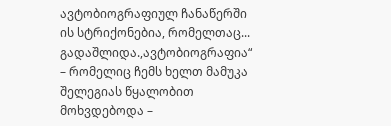ავტობიოგრაფიულ ჩანაწერში ის სტრიქონებია, რომელთაც... გადაშლიდა.,ავტობიოგრაფია“ – რომელიც ჩემს ხელთ მამუკა შელეგიას წყალობით მოხვდებოდა –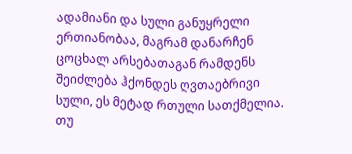ადამიანი და სული განუყრელი ერთიანობაა, მაგრამ დანარჩენ ცოცხალ არსებათაგან რამდენს შეიძლება ჰქონდეს ღვთაებრივი სული, ეს მეტად რთული სათქმელია. თუ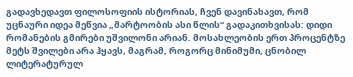გადავხედავთ ფილოსოფიის ისტორიას, ჩვენ დავინახავთ, რომ
უცნაური იდეა მეწვია „მარტოობის ასი წლის“ გადაკითხვისას: დიდი რომანების გმირები უშვილონი არიან. მოსახლეობის ერთ პროცენტზე მეტს შვილები არა ჰყავს, მაგრამ, როგორც მინიმუმი, ცნობილ ლიტერატურულ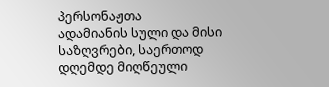პერსონაჟთა
ადამიანის სული და მისი საზღვრები, საერთოდ დღემდე მიღწეული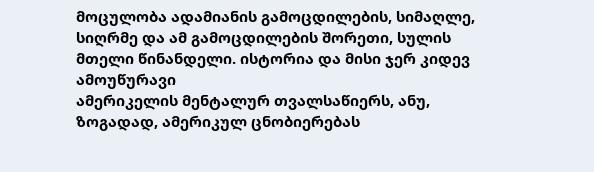მოცულობა ადამიანის გამოცდილების, სიმაღლე, სიღრმე და ამ გამოცდილების შორეთი, სულის მთელი წინანდელი. ისტორია და მისი ჯერ კიდევ ამოუწურავი
ამერიკელის მენტალურ თვალსაწიერს, ანუ, ზოგადად, ამერიკულ ცნობიერებას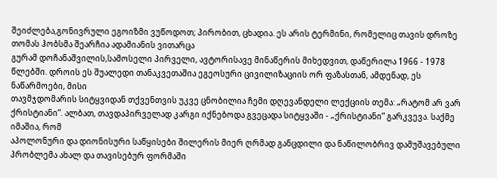შეიძლება,გონივრული ეგოიზმი ვუწოდოთ; პირობით, ცხადია. ეს არის ტერმინი, რომელიც თავის დროზე თომას ჰობსმა შეარჩია ადამიანის ვითარცა
გურამ დოჩანაშვილის,სამოსელი პირველი, ავტორისავე მინაწერის მიხედვით, დაწერილა 1966 - 1978 წლებში. დროის ეს შუალედი თანაკვეთაშია ეგეოსური ცივილიზაციის ორ ფაზასთან, ამდენად, ეს ნაწარმოები, მისი
თავმჯდომარის სიტყვიდან თქვენთვის უკვე ცნობილია ჩემი დღევანდელი ლექციის თემა: „რატომ არ ვარ ქრისტიანი“. ალბათ, თავდაპირველად კარგი იქნებოდა გვეცადა სიტყვაში - „ქრისტიანი“ გარკვევა. საქმე იმაშია, რომ
აპოლონური და დიონისური საწყისები შილერის მიერ ღრმად განცდილი და ნაწილობრივ დამუშავებული პრობლემა ახალ და თავისებურ ფორმაში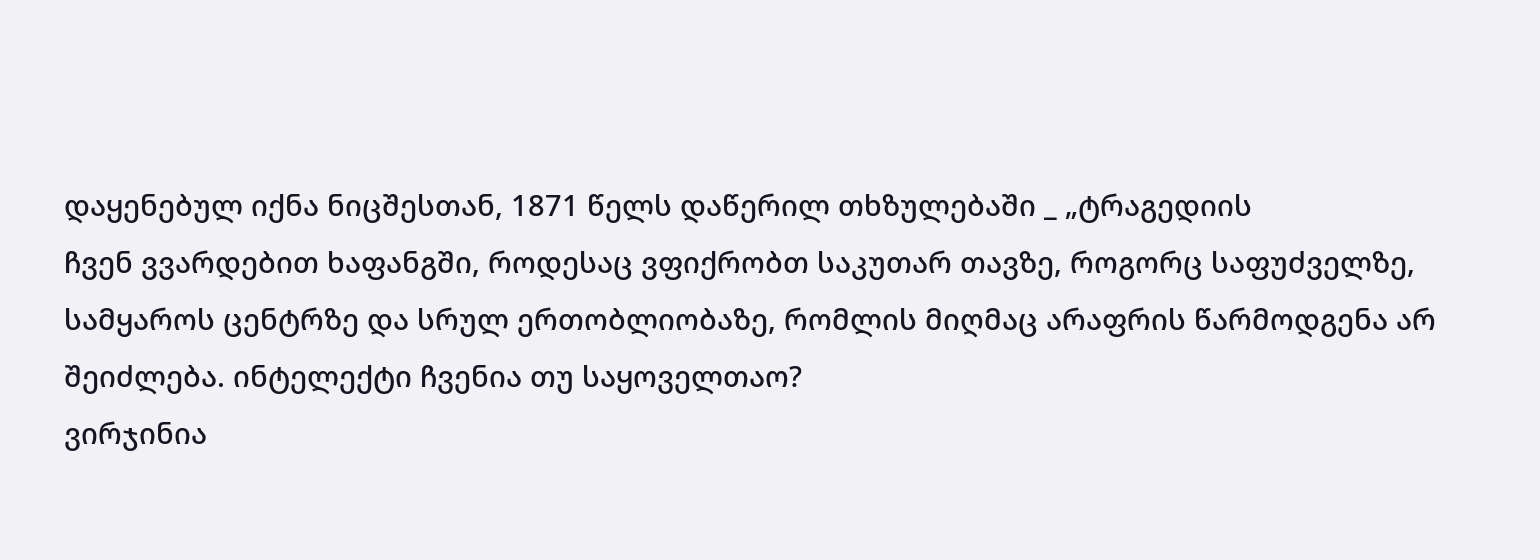დაყენებულ იქნა ნიცშესთან, 1871 წელს დაწერილ თხზულებაში _ „ტრაგედიის
ჩვენ ვვარდებით ხაფანგში, როდესაც ვფიქრობთ საკუთარ თავზე, როგორც საფუძველზე, სამყაროს ცენტრზე და სრულ ერთობლიობაზე, რომლის მიღმაც არაფრის წარმოდგენა არ შეიძლება. ინტელექტი ჩვენია თუ საყოველთაო?
ვირჯინია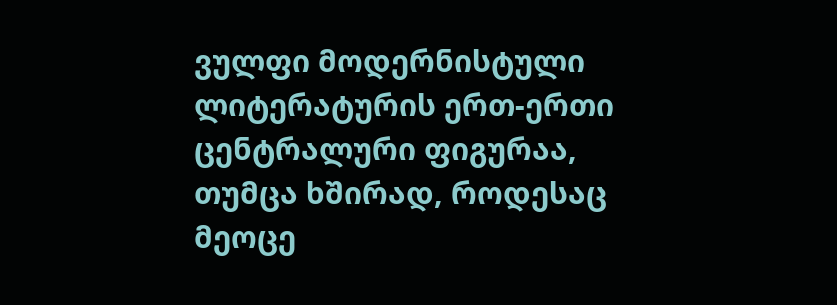ვულფი მოდერნისტული ლიტერატურის ერთ-ერთი ცენტრალური ფიგურაა, თუმცა ხშირად, როდესაც მეოცე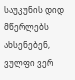საუკუნის დიდ მწერლებს ახსენებენ, ვულფი ვერ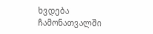ხვდება ჩამონათვალში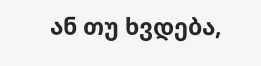ან თუ ხვდება,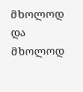მხოლოდ და მხოლოდ